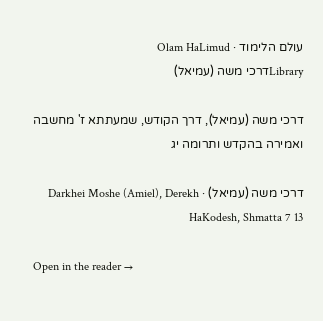עולם הלימוד · Olam HaLimud
Libraryדרכי משה (עמיאל)

דרכי משה (עמיאל), דרך הקודש, שמעתתא ז' מחשבה ואמירה בהקדש ותרומה יג

דרכי משה (עמיאל) · Darkhei Moshe (Amiel), Derekh HaKodesh, Shmatta 7 13

Open in the reader →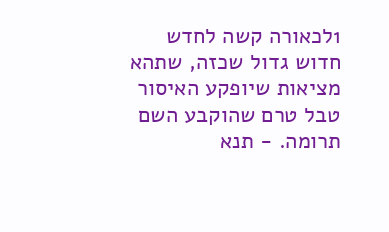1לכאורה קשה לחדש חדוש גדול שכזה, שתהא מציאות שיופקע האיסור טבל טרם שהוקבע השם תרומה. - תנא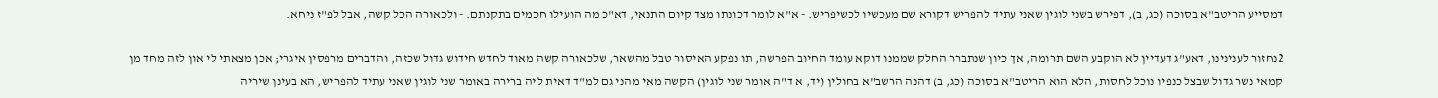דמסייע הריטב"א בסוכה (כג, ב), דפירש בשני לוגין שאני עתיד להפריש דקורא שם מעכשיו לכשיפריש. - א"א לומר דכונתו מצד קיום התנאי, דא"כ מה הועילו חכמים בתקנתם. - ולכאורה הכל קשה, אבל לפ"ז ניחא.

2נחזור לענינינו, דאע"ג דעדיין לא הוקבע השם תרומה, אך כיון שנתברר החלק שממנו דוקא עומד החיוב הפרשה, תו נפקע האיסור טבל מהשאר, שלכאורה קשה מאוד לחדש חידוש גדול שכזה, והדברים מרפסין איגרי; אכן מצאתי לי און לזה מחד מן קמאי נשר גדול שבצל כנפיו נוכל לחסות, הלא הוא הריטב"א בסוכה (כג, ב) דהנה הרשב"א בחולין (יד, א ד"ה אומר שני לוגין) הקשה מאי מהני גם למ"ד דאית ליה ברירה באומר שני לוגין שאני עתיד להפריש, הא בעינן שיריה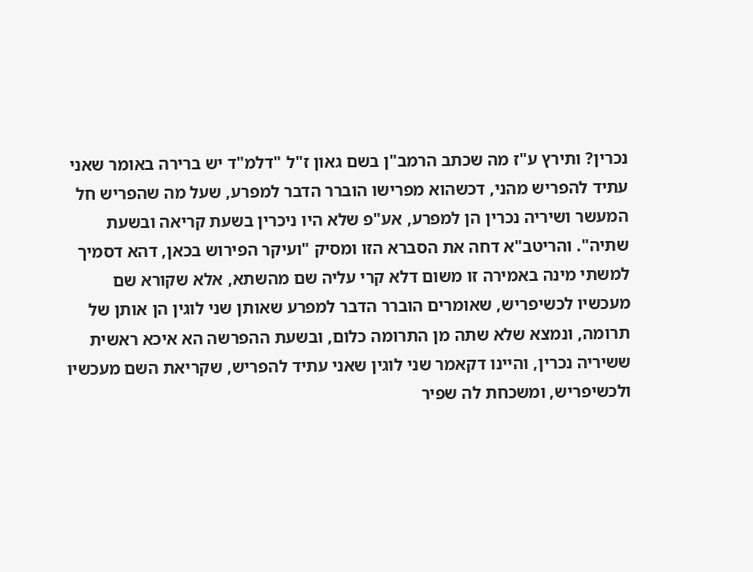נכרין? ותירץ ע"ז מה שכתב הרמב"ן בשם גאון ז"ל "דלמ"ד יש ברירה באומר שאני עתיד להפריש מהני, דכשהוא מפרישו הוברר הדבר למפרע, שעל מה שהפריש חל המעשר ושיריה נכרין הן למפרע, אע"פ שלא היו ניכרין בשעת קריאה ובשעת שתיה". והריטב"א דחה את הסברא הזו ומסיק "ועיקר הפירוש בכאן, דהא דסמיך למשתי מינה באמירה זו משום דלא קרי עליה שם מהשתא, אלא שקורא שם מעכשיו לכשיפריש, שאומרים הוברר הדבר למפרע שאותן שני לוגין הן אותן של תרומה, ונמצא שלא שתה מן התרומה כלום, ובשעת ההפרשה הא איכא ראשית ששיריה נכרין, והיינו דקאמר שני לוגין שאני עתיד להפריש, שקריאת השם מעכשיו ולכשיפריש, ומשכחת לה שפיר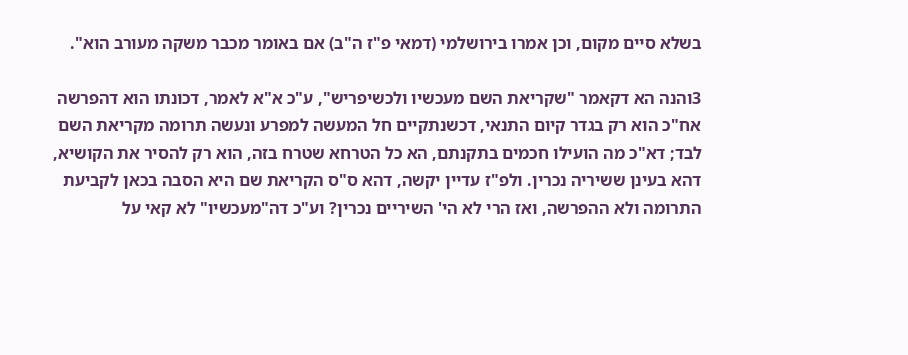בשלא סיים מקום, וכן אמרו בירושלמי (דמאי פ"ז ה"ב) אם באומר מכבר משקה מעורב הוא".

3והנה הא דקאמר "שקריאת השם מעכשיו ולכשיפריש", ע"כ א"א לאמר, דכונתו הוא דהפרשה אח"כ הוא רק בגדר קיום התנאי, דכשנתקיים חל המעשה למפרע ונעשה תרומה מקריאת השם לבד; דא"כ מה הועילו חכמים בתקנתם, הא כל הטרחא שטרח בזה, הוא רק להסיר את הקושיא, דהא בעינן ששיריה נכרין. ולפ"ז עדיין יקשה, דהא ס"ס הקריאת שם היא הסבה בכאן לקביעת התרומה ולא ההפרשה, ואז הרי לא הי' השיריים נכרין? וע"כ דה"מעכשיו" לא קאי על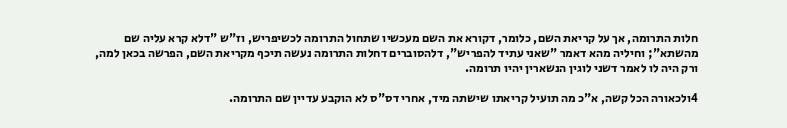חלות התרומה, אך על קריאת השם, כלומר, דקורא את השם מעכשיו שתחול התרומה לכשיפריש, וז"ש "דלא קרא עליה שם מהשתא"; וחיליה מהא דאמר "שאני עתיד להפריש", דלהסוברים דחלות התרומה נעשה תיכף מקריאת השם, הפרשה בכאן למה, ורק היה לו לאמר דשני לוגין הנשארין יהיו תרומה.

4ולכאורה הכל קשה, א"כ מה תועיל קריאתו שישתה מיד, אחרי דס"ס לא הוקבע עדיין שם התרומה.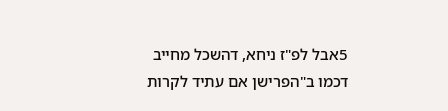5אבל לפ"ז ניחא, דהשכל מחייב דכמו ב"הפרישן אם עתיד לקרות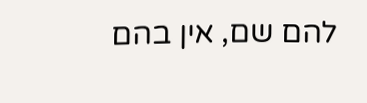להם שם, אין בהם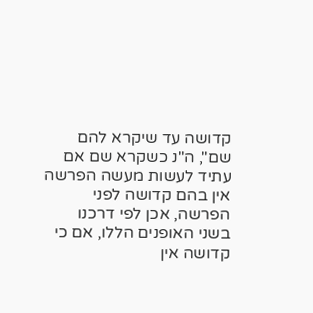קדושה עד שיקרא להם שם", ה"נ כשקרא שם אם עתיד לעשות מעשה הפרשה אין בהם קדושה לפני הפרשה, אכן לפי דרכנו בשני האופנים הללו, אם כי קדושה אין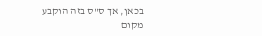בכאן, אך ס"ס בזה הוקבע מקום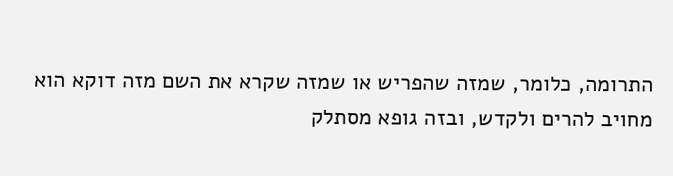התרומה, כלומר, שמזה שהפריש או שמזה שקרא את השם מזה דוקא הוא מחויב להרים ולקדש, ובזה גופא מסתלק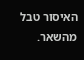האיסור טבל מהשאר.